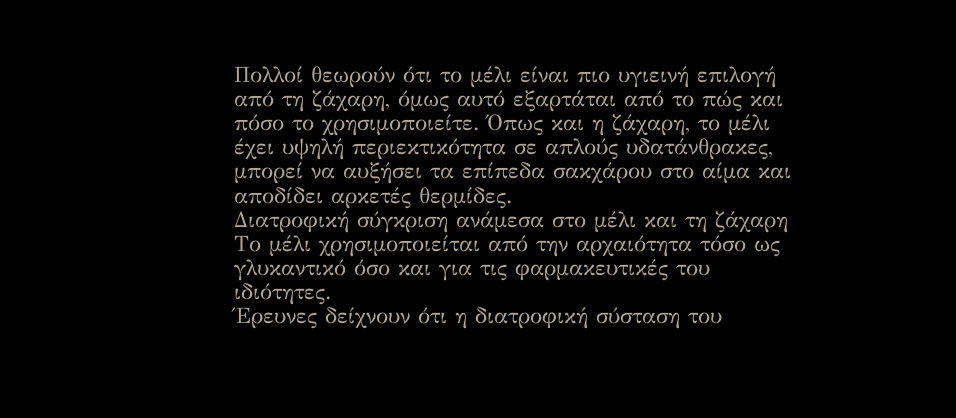Πολλοί θεωρούν ότι το μέλι είναι πιο υγιεινή επιλογή από τη ζάχαρη, όμως αυτό εξαρτάται από το πώς και πόσο το χρησιμοποιείτε. Όπως και η ζάχαρη, το μέλι έχει υψηλή περιεκτικότητα σε απλούς υδατάνθρακες, μπορεί να αυξήσει τα επίπεδα σακχάρου στο αίμα και αποδίδει αρκετές θερμίδες.
Διατροφική σύγκριση ανάμεσα στο μέλι και τη ζάχαρη
Το μέλι χρησιμοποιείται από την αρχαιότητα τόσο ως γλυκαντικό όσο και για τις φαρμακευτικές του ιδιότητες.
Έρευνες δείχνουν ότι η διατροφική σύσταση του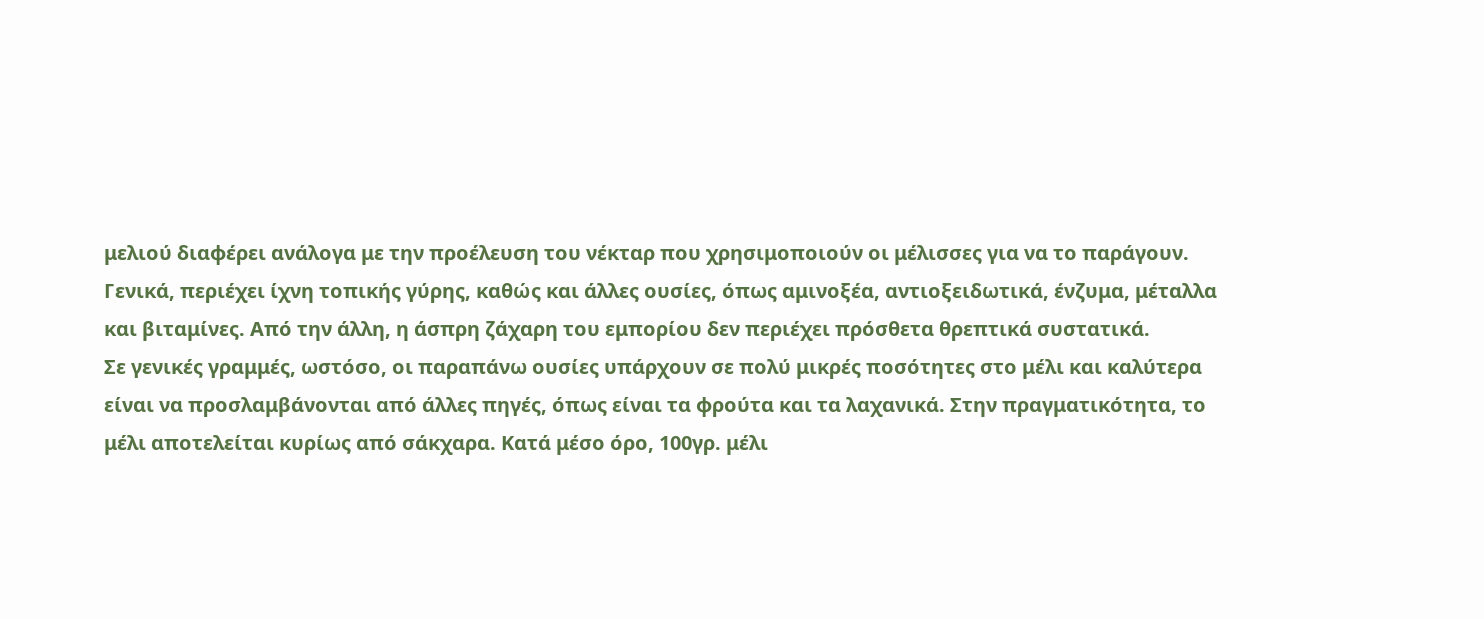μελιού διαφέρει ανάλογα με την προέλευση του νέκταρ που χρησιμοποιούν οι μέλισσες για να το παράγουν. Γενικά, περιέχει ίχνη τοπικής γύρης, καθώς και άλλες ουσίες, όπως αμινοξέα, αντιοξειδωτικά, ένζυμα, μέταλλα και βιταμίνες. Από την άλλη, η άσπρη ζάχαρη του εμπορίου δεν περιέχει πρόσθετα θρεπτικά συστατικά.
Σε γενικές γραμμές, ωστόσο, οι παραπάνω ουσίες υπάρχουν σε πολύ μικρές ποσότητες στο μέλι και καλύτερα είναι να προσλαμβάνονται από άλλες πηγές, όπως είναι τα φρούτα και τα λαχανικά. Στην πραγματικότητα, το μέλι αποτελείται κυρίως από σάκχαρα. Κατά μέσο όρο, 100γρ. μέλι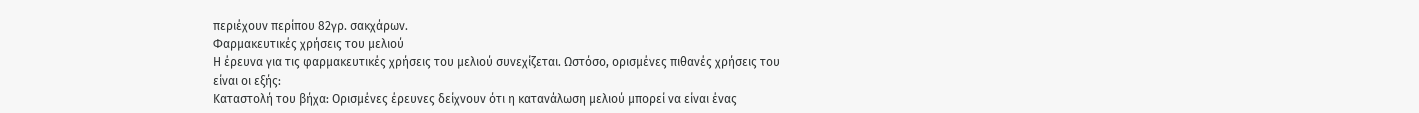περιέχουν περίπου 82γρ. σακχάρων.
Φαρμακευτικές χρήσεις του μελιού
Η έρευνα για τις φαρμακευτικές χρήσεις του μελιού συνεχίζεται. Ωστόσο, ορισμένες πιθανές χρήσεις του είναι οι εξής:
Καταστολή του βήχα: Ορισμένες έρευνες δείχνουν ότι η κατανάλωση μελιού μπορεί να είναι ένας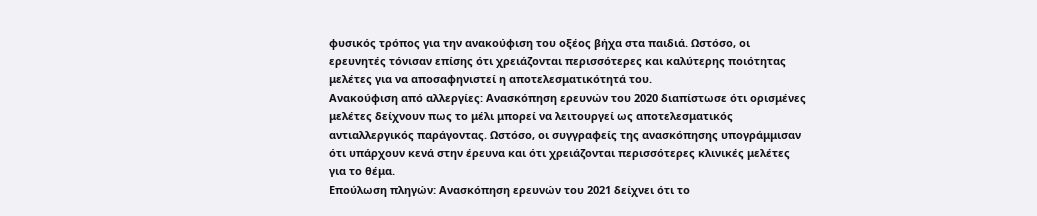φυσικός τρόπος για την ανακούφιση του οξέος βήχα στα παιδιά. Ωστόσο, οι ερευνητές τόνισαν επίσης ότι χρειάζονται περισσότερες και καλύτερης ποιότητας μελέτες για να αποσαφηνιστεί η αποτελεσματικότητά του.
Ανακούφιση από αλλεργίες: Ανασκόπηση ερευνών του 2020 διαπίστωσε ότι ορισμένες μελέτες δείχνουν πως το μέλι μπορεί να λειτουργεί ως αποτελεσματικός αντιαλλεργικός παράγοντας. Ωστόσο, οι συγγραφείς της ανασκόπησης υπογράμμισαν ότι υπάρχουν κενά στην έρευνα και ότι χρειάζονται περισσότερες κλινικές μελέτες για το θέμα.
Επούλωση πληγών: Ανασκόπηση ερευνών του 2021 δείχνει ότι το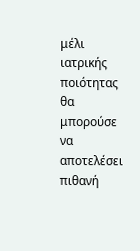μέλι ιατρικής ποιότητας θα μπορούσε να αποτελέσει πιθανή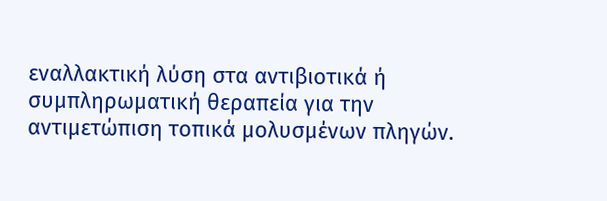εναλλακτική λύση στα αντιβιοτικά ή συμπληρωματική θεραπεία για την αντιμετώπιση τοπικά μολυσμένων πληγών.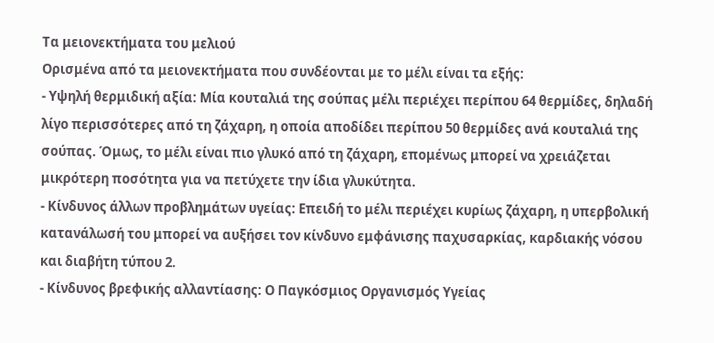Τα μειονεκτήματα του μελιού
Ορισμένα από τα μειονεκτήματα που συνδέονται με το μέλι είναι τα εξής:
- Υψηλή θερμιδική αξία: Μία κουταλιά της σούπας μέλι περιέχει περίπου 64 θερμίδες, δηλαδή λίγο περισσότερες από τη ζάχαρη, η οποία αποδίδει περίπου 50 θερμίδες ανά κουταλιά της σούπας. Όμως, το μέλι είναι πιο γλυκό από τη ζάχαρη, επομένως μπορεί να χρειάζεται μικρότερη ποσότητα για να πετύχετε την ίδια γλυκύτητα.
- Κίνδυνος άλλων προβλημάτων υγείας: Επειδή το μέλι περιέχει κυρίως ζάχαρη, η υπερβολική κατανάλωσή του μπορεί να αυξήσει τον κίνδυνο εμφάνισης παχυσαρκίας, καρδιακής νόσου και διαβήτη τύπου 2.
- Κίνδυνος βρεφικής αλλαντίασης: Ο Παγκόσμιος Οργανισμός Υγείας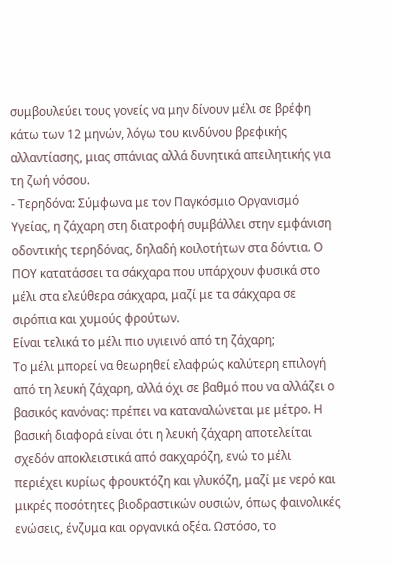συμβουλεύει τους γονείς να μην δίνουν μέλι σε βρέφη κάτω των 12 μηνών, λόγω του κινδύνου βρεφικής αλλαντίασης, μιας σπάνιας αλλά δυνητικά απειλητικής για τη ζωή νόσου.
- Τερηδόνα: Σύμφωνα με τον Παγκόσμιο Οργανισμό Υγείας, η ζάχαρη στη διατροφή συμβάλλει στην εμφάνιση οδοντικής τερηδόνας, δηλαδή κοιλοτήτων στα δόντια. Ο ΠΟΥ κατατάσσει τα σάκχαρα που υπάρχουν φυσικά στο μέλι στα ελεύθερα σάκχαρα, μαζί με τα σάκχαρα σε σιρόπια και χυμούς φρούτων.
Είναι τελικά το μέλι πιο υγιεινό από τη ζάχαρη;
Το μέλι μπορεί να θεωρηθεί ελαφρώς καλύτερη επιλογή από τη λευκή ζάχαρη, αλλά όχι σε βαθμό που να αλλάζει ο βασικός κανόνας: πρέπει να καταναλώνεται με μέτρο. Η βασική διαφορά είναι ότι η λευκή ζάχαρη αποτελείται σχεδόν αποκλειστικά από σακχαρόζη, ενώ το μέλι περιέχει κυρίως φρουκτόζη και γλυκόζη, μαζί με νερό και μικρές ποσότητες βιοδραστικών ουσιών, όπως φαινολικές ενώσεις, ένζυμα και οργανικά οξέα. Ωστόσο, το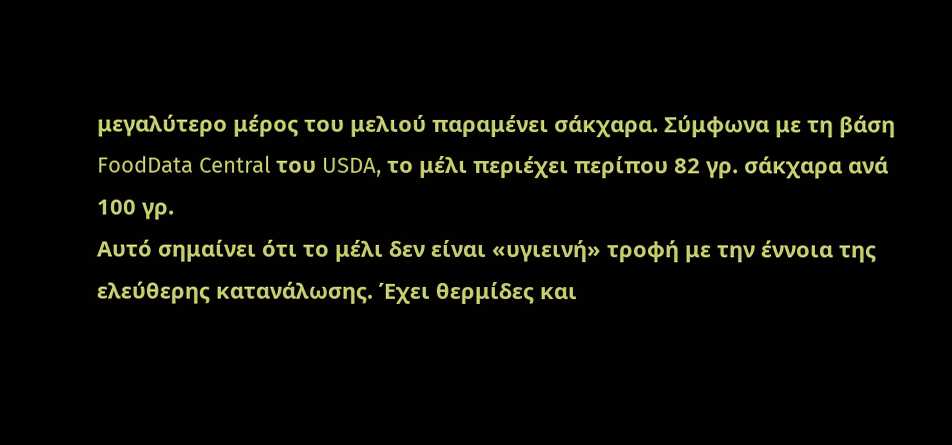μεγαλύτερο μέρος του μελιού παραμένει σάκχαρα. Σύμφωνα με τη βάση FoodData Central του USDA, το μέλι περιέχει περίπου 82 γρ. σάκχαρα ανά 100 γρ.
Αυτό σημαίνει ότι το μέλι δεν είναι «υγιεινή» τροφή με την έννοια της ελεύθερης κατανάλωσης. Έχει θερμίδες και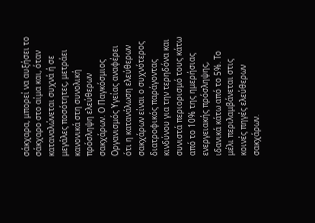σάκχαρα, μπορεί να αυξήσει το σάκχαρο στο αίμα και, όταν καταναλώνεται συχνά ή σε μεγάλες ποσότητες, μετράει κανονικά στη συνολική πρόσληψη ελεύθερων σακχάρων. Ο Παγκόσμιος Οργανισμός Υγείας αναφέρει ότι η κατανάλωση ελεύθερων σακχάρων είναι ο συχνότερος διατροφικός παράγοντας κινδύνου για την τερηδόνα και συνιστά περιορισμό τους κάτω από το 10% της ημερήσιας ενεργειακής πρόσληψης, ιδανικά κάτω από το 5%. Το μέλι περιλαμβάνεται στις κοινές πηγές ελεύθερων σακχάρων.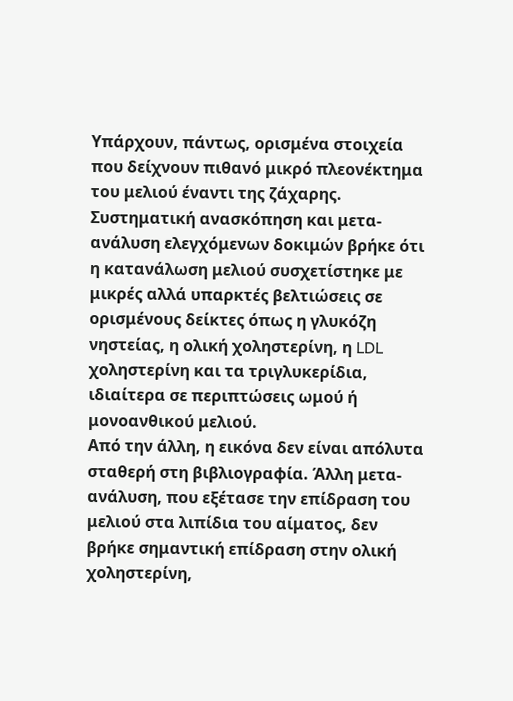Υπάρχουν, πάντως, ορισμένα στοιχεία που δείχνουν πιθανό μικρό πλεονέκτημα του μελιού έναντι της ζάχαρης. Συστηματική ανασκόπηση και μετα-ανάλυση ελεγχόμενων δοκιμών βρήκε ότι η κατανάλωση μελιού συσχετίστηκε με μικρές αλλά υπαρκτές βελτιώσεις σε ορισμένους δείκτες όπως η γλυκόζη νηστείας, η ολική χοληστερίνη, η LDL χοληστερίνη και τα τριγλυκερίδια, ιδιαίτερα σε περιπτώσεις ωμού ή μονοανθικού μελιού.
Από την άλλη, η εικόνα δεν είναι απόλυτα σταθερή στη βιβλιογραφία. Άλλη μετα-ανάλυση, που εξέτασε την επίδραση του μελιού στα λιπίδια του αίματος, δεν βρήκε σημαντική επίδραση στην ολική χοληστερίνη,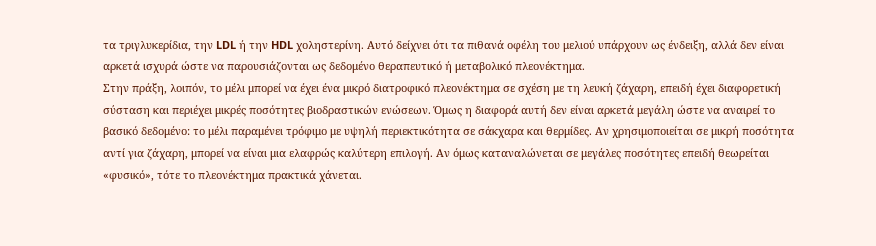τα τριγλυκερίδια, την LDL ή την HDL χοληστερίνη. Αυτό δείχνει ότι τα πιθανά οφέλη του μελιού υπάρχουν ως ένδειξη, αλλά δεν είναι αρκετά ισχυρά ώστε να παρουσιάζονται ως δεδομένο θεραπευτικό ή μεταβολικό πλεονέκτημα.
Στην πράξη, λοιπόν, το μέλι μπορεί να έχει ένα μικρό διατροφικό πλεονέκτημα σε σχέση με τη λευκή ζάχαρη, επειδή έχει διαφορετική σύσταση και περιέχει μικρές ποσότητες βιοδραστικών ενώσεων. Όμως η διαφορά αυτή δεν είναι αρκετά μεγάλη ώστε να αναιρεί το βασικό δεδομένο: το μέλι παραμένει τρόφιμο με υψηλή περιεκτικότητα σε σάκχαρα και θερμίδες. Αν χρησιμοποιείται σε μικρή ποσότητα αντί για ζάχαρη, μπορεί να είναι μια ελαφρώς καλύτερη επιλογή. Αν όμως καταναλώνεται σε μεγάλες ποσότητες επειδή θεωρείται «φυσικό», τότε το πλεονέκτημα πρακτικά χάνεται.